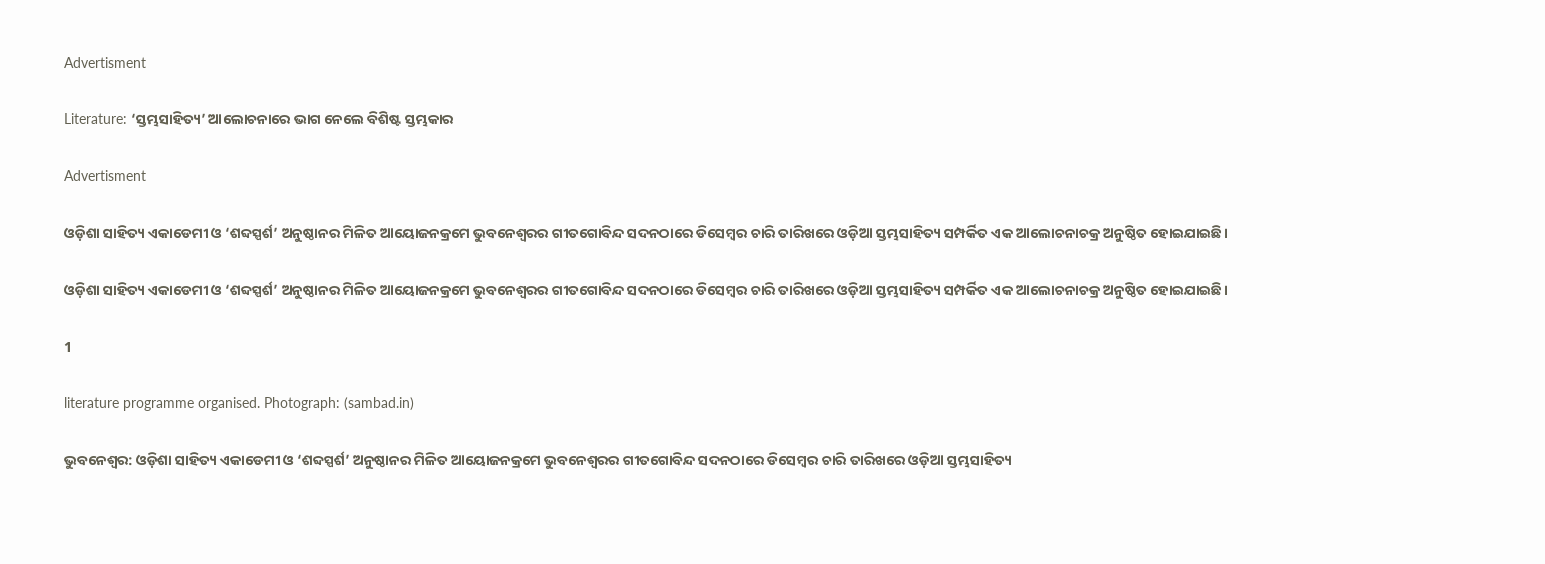Advertisment

Literature: ‘ସ୍ତମ୍ଭସାହିତ୍ୟ’ ଆଲୋଚନାରେ ଭାଗ ନେଲେ ବିଶିଷ୍ଟ ସ୍ତମ୍ଭକାର

Advertisment

ଓଡ଼ିଶା ସାହିତ୍ୟ ଏକାଡେମୀ ଓ ‘ଶବ୍ଦସ୍ପର୍ଶ’ ଅନୁଷ୍ଠାନର ମିଳିତ ଆୟୋଜନକ୍ରମେ ଭୁବନେଶ୍ବରର ଗୀତଗୋବିନ୍ଦ ସଦନଠାରେ ଡିସେମ୍ବର ଚାରି ତାରିଖରେ ଓଡ଼ିଆ ସ୍ତମ୍ଭସାହିତ୍ୟ ସମ୍ପର୍କିତ ଏକ ଆଲୋଚନାଚକ୍ର ଅନୁଷ୍ଠିତ ହୋଇଯାଇଛି।

ଓଡ଼ିଶା ସାହିତ୍ୟ ଏକାଡେମୀ ଓ ‘ଶବ୍ଦସ୍ପର୍ଶ’ ଅନୁଷ୍ଠାନର ମିଳିତ ଆୟୋଜନକ୍ରମେ ଭୁବନେଶ୍ବରର ଗୀତଗୋବିନ୍ଦ ସଦନଠାରେ ଡିସେମ୍ବର ଚାରି ତାରିଖରେ ଓଡ଼ିଆ ସ୍ତମ୍ଭସାହିତ୍ୟ ସମ୍ପର୍କିତ ଏକ ଆଲୋଚନାଚକ୍ର ଅନୁଷ୍ଠିତ ହୋଇଯାଇଛି।

1

literature programme organised. Photograph: (sambad.in)

ଭୁବନେଶ୍ବର: ଓଡ଼ିଶା ସାହିତ୍ୟ ଏକାଡେମୀ ଓ ‘ଶବ୍ଦସ୍ପର୍ଶ’ ଅନୁଷ୍ଠାନର ମିଳିତ ଆୟୋଜନକ୍ରମେ ଭୁବନେଶ୍ବରର ଗୀତଗୋବିନ୍ଦ ସଦନଠାରେ ଡିସେମ୍ବର ଚାରି ତାରିଖରେ ଓଡ଼ିଆ ସ୍ତମ୍ଭସାହିତ୍ୟ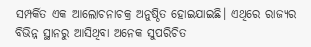ସମ୍ପର୍କିତ ଏକ ଆଲୋଚନାଚକ୍ର ଅନୁଷ୍ଠିତ ହୋଇଯାଇଛି। ଏଥିରେ ରାଜ୍ୟର ବିଭିନ୍ନ ସ୍ଥାନରୁ ଆସିଥିବା ଅନେକ ସୁପରିଚିତ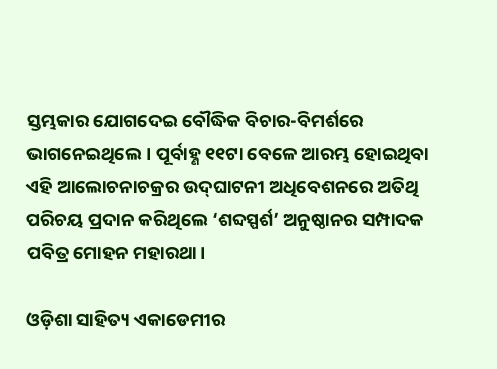ସ୍ତମ୍ଭକାର ଯୋଗଦେଇ ବୌଦ୍ଧିକ ବିଚାର-ବିମର୍ଶରେ ଭାଗନେଇଥିଲେ। ପୂର୍ବାହ୍ଣ ୧୧ଟା ବେଳେ ଆରମ୍ଭ ହୋଇଥିବା ଏହି ଆଲୋଚନାଚକ୍ରର ଉଦ୍‌ଘାଟନୀ ଅଧିବେଶନରେ ଅତିଥି ପରିଚୟ ପ୍ରଦାନ କରିଥିଲେ ‘ଶବ୍ଦସ୍ପର୍ଶ’ ଅନୁଷ୍ଠାନର ସମ୍ପାଦକ ପବିତ୍ର ମୋହନ ମହାରଥା।

ଓଡ଼ିଶା ସାହିତ୍ୟ ଏକାଡେମୀର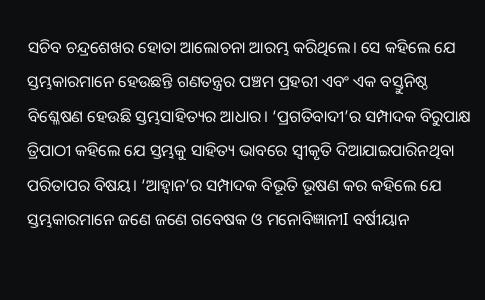ସଚିବ ଚନ୍ଦ୍ରଶେଖର ହୋତା ଆଲୋଚନା ଆରମ୍ଭ କରିଥିଲେ। ସେ କହିଲେ ଯେ ସ୍ତମ୍ଭକାରମାନେ ହେଉଛନ୍ତି ଗଣତନ୍ତ୍ରର ପଞ୍ଚମ ପ୍ରହରୀ ଏବଂ ଏକ ବସ୍ତୁନିଷ୍ଠ ବିଶ୍ଳେଷଣ ହେଉଛି ସ୍ତମ୍ଭସାହିତ୍ୟର ଆଧାର। ‘ପ୍ରଗତିବାଦୀ’ର ସମ୍ପାଦକ ବିରୁପାକ୍ଷ ତ୍ରିପାଠୀ କହିଲେ ଯେ ସ୍ତମ୍ଭକୁ ସାହିତ୍ୟ ଭାବରେ ସ୍ବୀକୃତି ଦିଆଯାଇପାରିନଥିବା ପରିତାପର ବିଷୟ। ‘ଆହ୍ବାନ’ର ସମ୍ପାଦକ ବିଭୂତି ଭୂଷଣ କର କହିଲେ ଯେ ସ୍ତମ୍ଭକାରମାନେ ଜଣେ ଜଣେ ଗବେଷକ ଓ ମନୋବିଜ୍ଞାନୀI ବର୍ଷୀୟାନ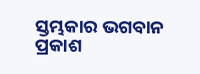ସ୍ତମ୍ଭକାର ଭଗବାନ ପ୍ରକାଶ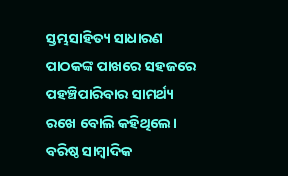ସ୍ତମ୍ଭସାହିତ୍ୟ ସାଧାରଣ ପାଠକଙ୍କ ପାଖରେ ସହଜରେ ପହଞ୍ଚିପାରିବାର ସାମର୍ଥ୍ୟ ରଖେ ବୋଲି କହିଥିଲେ। ବରିଷ୍ଠ ସାମ୍ବାଦିକ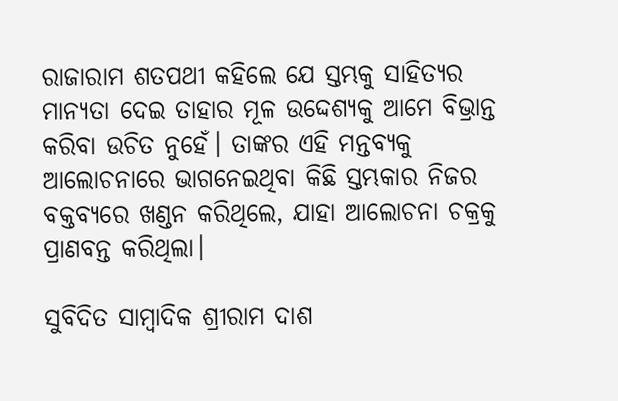ରାଜାରାମ ଶତପଥୀ କହିଲେ ଯେ ସ୍ତମ୍ଭକୁ ସାହିତ୍ୟର ମାନ୍ୟତା ଦେଇ ତାହାର ମୂଳ ଉଦ୍ଦେଶ୍ୟକୁ ଆମେ ବିଭ୍ରାନ୍ତ କରିବା ଉଚିତ ନୁହେଁ। ତାଙ୍କର ଏହି ମନ୍ତବ୍ୟକୁ ଆଲୋଚନାରେ ଭାଗନେଇଥିବା କିଛି ସ୍ତମ୍ଭକାର ନିଜର ବକ୍ତବ୍ୟରେ ଖଣ୍ଡନ କରିଥିଲେ, ଯାହା ଆଲୋଚନା ଚକ୍ରକୁ  ପ୍ରାଣବନ୍ତ କରିଥିଲା।

ସୁବିଦିତ ସାମ୍ବାଦିକ ଶ୍ରୀରାମ ଦାଶ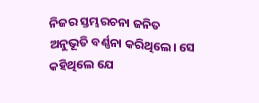ନିଜର ସ୍ତମ୍ଭରଚନା ଜନିତ ଅନୁଭୂତି ବର୍ଣ୍ଣନା କରିଥିଲେ। ସେ କହିଥିଲେ ଯେ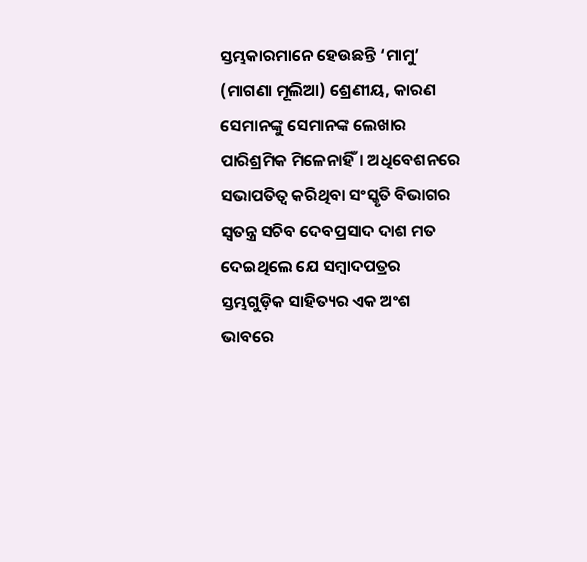ସ୍ତମ୍ଭକାରମାନେ ହେଉଛନ୍ତି ‘ମାମୁ’ (ମାଗଣା ମୂଲିଆ) ଶ୍ରେଣୀୟ, କାରଣ ସେମାନଙ୍କୁ ସେମାନଙ୍କ ଲେଖାର ପାରିଶ୍ରମିକ ମିଳେନାହିଁ। ଅଧିବେଶନରେ ସଭାପତିତ୍ବ କରିଥିବା ସଂସ୍କୃତି ବିଭାଗର ସ୍ବତନ୍ତ୍ର ସଚିବ ଦେବପ୍ରସାଦ ଦାଶ ମତ ଦେଇଥିଲେ ଯେ ସମ୍ବାଦପତ୍ରର ସ୍ତମ୍ଭଗୁଡ଼ିକ ସାହିତ୍ୟର ଏକ ଅଂଶ ଭାବରେ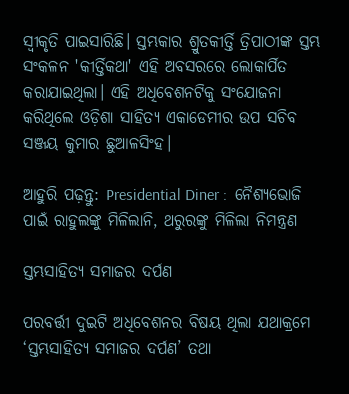ସ୍ବୀକୃତି ପାଇସାରିଛି। ସ୍ତମ୍ଭକାର ଶ୍ରୁତକୀର୍ତ୍ତି ତ୍ରିପାଠୀଙ୍କ ସ୍ତମ୍ଭ ସଂକଳନ 'କୀର୍ତ୍ତିକଥା' ଏହି ଅବସରରେ ଲୋକାର୍ପିତ କରାଯାଇଥିଲା। ଏହି ଅଧିବେଶନଟିକୁ ସଂଯୋଜନା କରିଥିଲେ ଓଡ଼ିଶା ସାହିତ୍ୟ ଏକାଡେମୀର ଉପ ସଚିବ ସଞ୍ଜୟ କୁମାର ଛୁଆଳସିଂହ।

ଆହୁରି ପଢ଼ନ୍ତୁ: Presidential Diner :  ନୈଶ୍ୟଭୋଜି ପାଇଁ ରାହୁଲଙ୍କୁ ମିଳିଲାନି, ଥରୁରଙ୍କୁ ମିଳିଲା ନିମନ୍ତ୍ରଣ

ସ୍ତମ୍ଭସାହିତ୍ୟ ସମାଜର ଦର୍ପଣ

ପରବର୍ତ୍ତୀ ଦୁଇଟି ଅଧିବେଶନର ବିଷୟ ଥିଲା ଯଥାକ୍ରମେ ‘ସ୍ତମ୍ଭସାହିତ୍ୟ ସମାଜର ଦର୍ପଣ’ ତଥା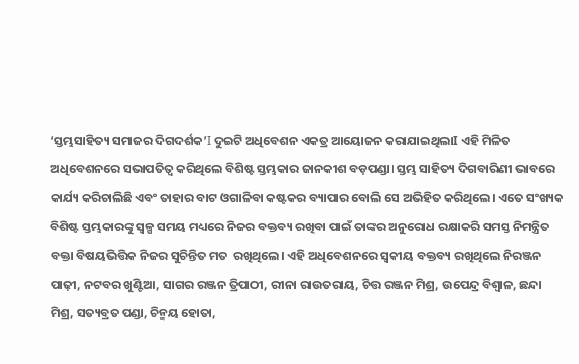‘ସ୍ତମ୍ଭସାହିତ୍ୟ ସମାଜର ଦିଗଦର୍ଶକ’I ଦୁଇଟି ଅଧିବେଶନ ଏକତ୍ର ଆୟୋଜନ କରାଯାଇଥିଲାI ଏହି ମିଳିତ ଅଧିବେଶନରେ ସଭାପତିତ୍ବ କରିଥିଲେ ବିଶିଷ୍ଟ ସ୍ତମ୍ଭକାର ଜାନକୀଶ ବଡ଼ପଣ୍ଡା। ସ୍ତମ୍ଭ ସାହିତ୍ୟ ଦିଗବାରିଣୀ ଭାବରେ କାର୍ଯ୍ୟ କରିଚାଲିଛି ଏବଂ ତାହାର ବାଟ ଓଗାଳିବା କଷ୍ଟକର ବ୍ୟାପାର ବୋଲି ସେ ଅଭିହିତ କରିଥିଲେ। ଏତେ ସଂଖ୍ୟକ ବିଶିଷ୍ଟ ସ୍ତମ୍ଭକାରଙ୍କୁ ସ୍ବଳ୍ପ ସମୟ ମଧ୍ୟରେ ନିଜର ବକ୍ତବ୍ୟ ରଖିବା ପାଇଁ ତାଙ୍କର ଅନୁରୋଧ ରକ୍ଷାକରି ସମସ୍ତ ନିମନ୍ତ୍ରିତ ବକ୍ତା ବିଷୟଭିତ୍ତିକ ନିଜର ସୁଚିନ୍ତିତ ମତ  ରଖିଥିଲେ। ଏହି ଅଧିବେଶନରେ ସ୍ବକୀୟ ବକ୍ତବ୍ୟ ରଖିଥିଲେ ନିରଞ୍ଜନ ପାଢ଼ୀ, ନଟବର ଖୁଣ୍ଟିଆ, ସାଗର ରଞ୍ଜନ ତ୍ରିପାଠୀ, ରୀନା ରାଉତରାୟ, ଚିତ୍ତ ରଞ୍ଜନ ମିଶ୍ର, ଉପେନ୍ଦ୍ର ବିଶ୍ବାଳ, ଛନ୍ଦା ମିଶ୍ର, ସତ୍ୟବ୍ରତ ପଣ୍ଡା, ଚିନ୍ମୟ ହୋତା,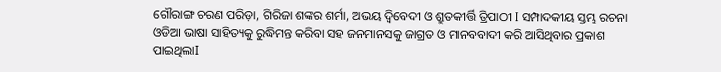ଗୌରାଙ୍ଗ ଚରଣ ପରିଡ଼ା, ଗିରିଜା ଶଙ୍କର ଶର୍ମା, ଅଭୟ ଦ୍ବିବେଦୀ ଓ ଶ୍ରୁତକୀର୍ତ୍ତି ତ୍ରିପାଠୀ I ସମ୍ପାଦକୀୟ ସ୍ତମ୍ଭ ରଚନା ଓଡିଆ ଭାଷା ସାହିତ୍ୟକୁ ରୁଦ୍ଧିମନ୍ତ କରିବା ସହ ଜନମାନସକୁ ଜାଗ୍ରତ ଓ ମାନବବାଦୀ କରି ଆସିଥିବାର ପ୍ରକାଶ ପାଇଥିଲାI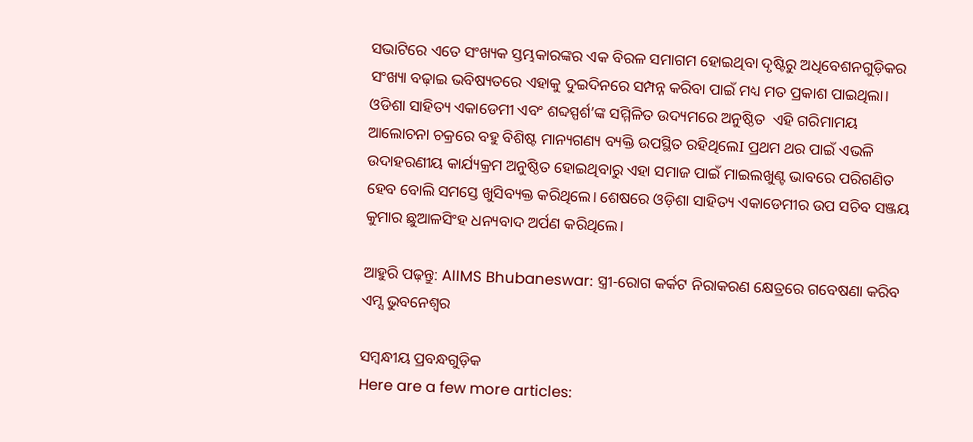ସଭାଟିରେ ଏତେ ସଂଖ୍ୟକ ସ୍ତମ୍ଭକାରଙ୍କର ଏକ ବିରଳ ସମାଗମ ହୋଇଥିବା ଦୃଷ୍ଟିରୁ ଅଧିବେଶନଗୁଡ଼ିକର ସଂଖ୍ୟା ବଢ଼ାଇ ଭବିଷ୍ୟତରେ ଏହାକୁ ଦୁଇଦିନରେ ସମ୍ପନ୍ନ କରିବା ପାଇଁ ମଧ୍ୟ ମତ ପ୍ରକାଶ ପାଇଥିଲା। ଓଡିଶା ସାହିତ୍ୟ ଏକାଡେମୀ ଏବଂ ଶବ୍ଦସ୍ପର୍ଶ’ଙ୍କ ସମ୍ମିଳିତ ଉଦ୍ୟମରେ ଅନୁଷ୍ଠିତ  ଏହି ଗରିମାମୟ ଆଲୋଚନା ଚକ୍ରରେ ବହୁ ବିଶିଷ୍ଟ ମାନ୍ୟଗଣ୍ୟ ବ୍ୟକ୍ତି ଉପସ୍ଥିତ ରହିଥିଲେI ପ୍ରଥମ ଥର ପାଇଁ ଏଭଳି ଉଦାହରଣୀୟ କାର୍ଯ୍ୟକ୍ରମ ଅନୁଷ୍ଠିତ ହୋଇଥିବାରୁ ଏହା ସମାଜ ପାଇଁ ମାଇଲଖୁଣ୍ଟ ଭାବରେ ପରିଗଣିତ ହେବ ବୋଲି ସମସ୍ତେ ଖୁସିବ୍ୟକ୍ତ କରିଥିଲେ। ଶେଷରେ ଓଡ଼ିଶା ସାହିତ୍ୟ ଏକାଡେମୀର ଉପ ସଚିବ ସଞ୍ଜୟ କୁମାର ଛୁଆଳସିଂହ ଧନ୍ୟବାଦ ଅର୍ପଣ କରିଥିଲେ।

ଆହୁରି ପଢ଼ନ୍ତୁ: AIIMS Bhubaneswar: ସ୍ତ୍ରୀ-ରୋଗ କର୍କଟ ନିରାକରଣ କ୍ଷେତ୍ରରେ ଗବେଷଣା କରିବ ଏମ୍ସ ଭୁବନେଶ୍ୱର

ସମ୍ବନ୍ଧୀୟ ପ୍ରବନ୍ଧଗୁଡ଼ିକ
Here are a few more articles: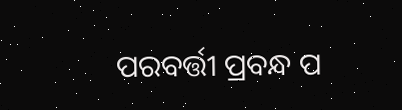ପରବର୍ତ୍ତୀ ପ୍ରବନ୍ଧ ପ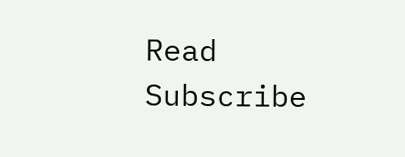Read
Subscribe